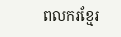ពលករខ្មែរ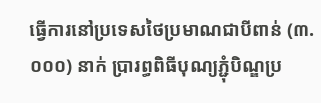ធ្វើការនៅប្រទេសថៃប្រមាណជាបីពាន់ (៣.០០០) នាក់ ប្រារព្ធពិធីបុណ្យភ្ជុំបិណ្ឌប្រ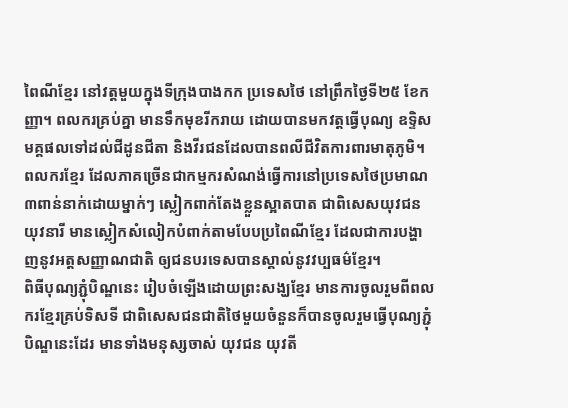ពៃណីខ្មែរ នៅវត្តមួយក្នុងទីក្រុងបាងកក ប្រទេសថៃ នៅព្រឹកថ្ងៃទី២៥ ខែកញ្ញា។ ពលករគ្រប់គ្នា មានទឹកមុខរីករាយ ដោយបានមកវត្តធ្វើបុណ្យ ឧទ្ទិសមគ្គផលទៅដល់ជីដូនជីតា និងវីរជនដែលបានពលីជីវិតការពារមាតុភូមិ។
ពលករខ្មែរ ដែលភាគច្រើនជាកម្មករសំណង់ធ្វើការនៅប្រទេសថៃប្រមាណ៣ពាន់នាក់ដោយម្នាក់ៗ ស្លៀកពាក់តែងខ្លួនស្អាតបាត ជាពិសេសយុវជន យុវនារី មានស្លៀកសំលៀកបំពាក់តាមបែបប្រពៃណីខ្មែរ ដែលជាការបង្ហាញនូវអត្តសញ្ញាណជាតិ ឲ្យជនបរទេសបានស្គាល់នូវវប្បធម៌ខ្មែរ។
ពិធីបុណ្យភ្ជុំបិណ្ឌនេះ រៀបចំឡើងដោយព្រះសង្ឃខ្មែរ មានការចូលរួមពីពលករខ្មែរគ្រប់ទិសទី ជាពិសេសជនជាតិថៃមួយចំនួនក៏បានចូលរួមធ្វើបុណ្យភ្ជុំបិណ្ឌនេះដែរ មានទាំងមនុស្សចាស់ យុវជន យុវតី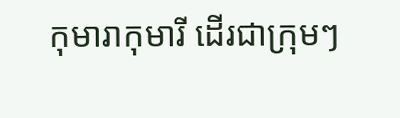កុមារាកុមារី ដើរជាក្រុមៗ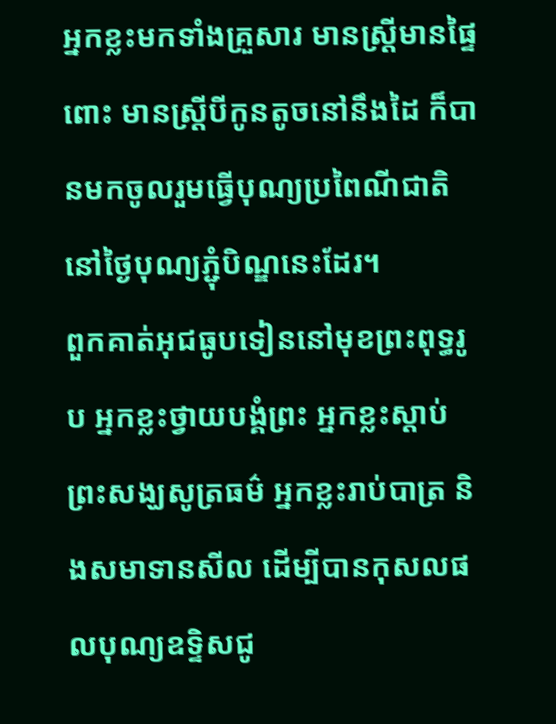អ្នកខ្លះមកទាំងគ្រួសារ មានស្ត្រីមានផ្ទៃពោះ មានស្ត្រីបីកូនតូចនៅនឹងដៃ ក៏បានមកចូលរួមធ្វើបុណ្យប្រពៃណីជាតិ នៅថ្ងៃបុណ្យភ្ជុំបិណ្ឌនេះដែរ។
ពួកគាត់អុជធូបទៀននៅមុខព្រះពុទ្ធរូប អ្នកខ្លះថ្វាយបង្គំព្រះ អ្នកខ្លះស្ដាប់ព្រះសង្ឃសូត្រធម៌ អ្នកខ្លះរាប់បាត្រ និងសមាទានសីល ដើម្បីបានកុសលផលបុណ្យឧទ្ទិសជូ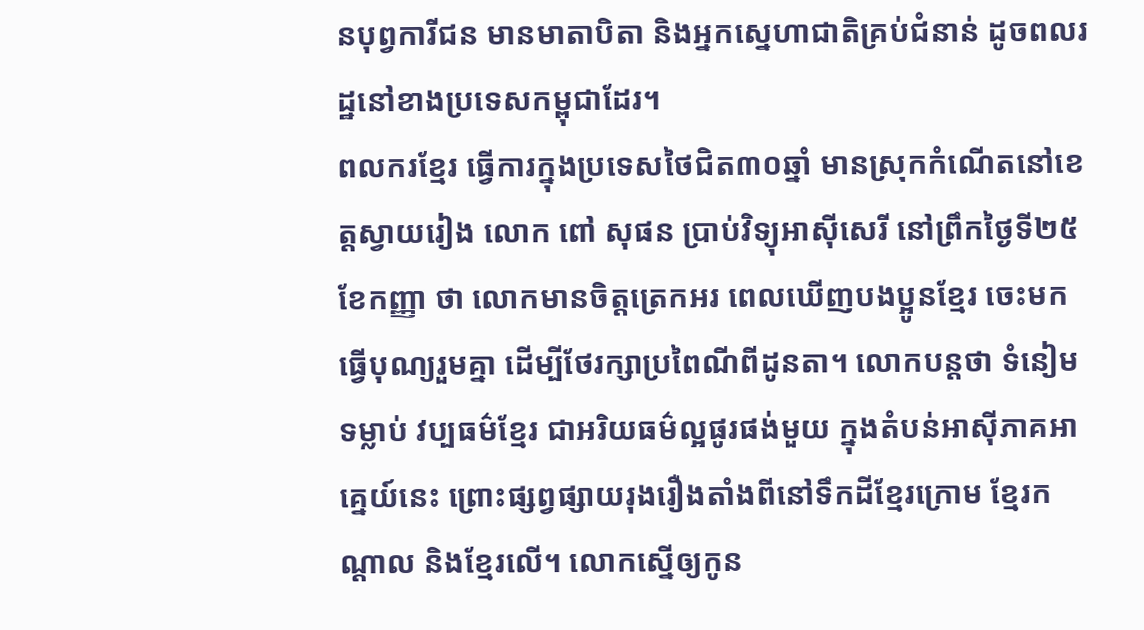នបុព្វការីជន មានមាតាបិតា និងអ្នកស្នេហាជាតិគ្រប់ជំនាន់ ដូចពលរដ្ឋនៅខាងប្រទេសកម្ពុជាដែរ។
ពលករខ្មែរ ធ្វើការក្នុងប្រទេសថៃជិត៣០ឆ្នាំ មានស្រុកកំណើតនៅខេត្តស្វាយរៀង លោក ពៅ សុផន ប្រាប់វិទ្យុអាស៊ីសេរី នៅព្រឹកថ្ងៃទី២៥ ខែកញ្ញា ថា លោកមានចិត្តត្រេកអរ ពេលឃើញបងប្អូនខ្មែរ ចេះមកធ្វើបុណ្យរួមគ្នា ដើម្បីថែរក្សាប្រពៃណីពីដូនតា។ លោកបន្តថា ទំនៀមទម្លាប់ វប្បធម៌ខ្មែរ ជាអរិយធម៌ល្អផូរផង់មួយ ក្នុងតំបន់អាស៊ីភាគអាគ្នេយ៍នេះ ព្រោះផ្សព្វផ្សាយរុងរឿងតាំងពីនៅទឹកដីខ្មែរក្រោម ខ្មែរកណ្ដាល និងខ្មែរលើ។ លោកស្នើឲ្យកូន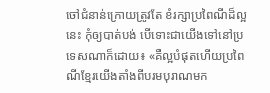ចៅជំនាន់ក្រោយត្រូវតែ ខំរក្សាប្រពៃណីដ៏ល្អនេះ កុំឲ្យបាត់បង់ បើទោះជាយើងទៅនៅប្រទេសណាក៏ដោយ៖ «គឺល្អបំផុតហើយប្រពៃណីខ្មែរយើងតាំងពីបរមបុរាណមក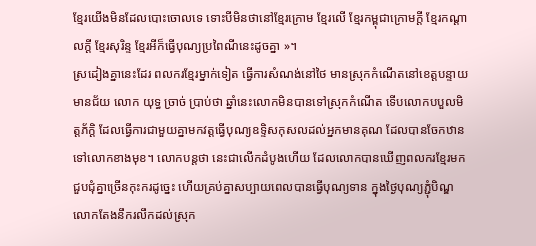ខ្មែរយើងមិនដែលបោះចោលទេ ទោះបីមិនថានៅខ្មែរក្រោម ខ្មែរលើ ខ្មែរកម្ពុជាក្រោមក្ដី ខ្មែរកណ្ដាលក្ដី ខ្មែរសុរិន្ទ ខ្មែរអីក៏ធ្វើបុណ្យប្រពៃណីនេះដូចគ្នា »។
ស្រដៀងគ្នានេះដែរ ពលករខ្មែរម្នាក់ទៀត ធ្វើការសំណង់នៅថៃ មានស្រុកកំណើតនៅខេត្តបន្ទាយមានជ័យ លោក យុទ្ធ ច្រាច់ ប្រាប់ថា ឆ្នាំនេះលោកមិនបានទៅស្រុកកំណើត ទើបលោកបបួលមិត្តភ័ក្ដិ ដែលធ្វើការជាមួយគ្នាមកវត្តធ្វើបុណ្យឧទ្ទិសកុសលដល់អ្នកមានគុណ ដែលបានចែកឋានទៅលោកខាងមុខ។ លោកបន្តថា នេះជាលើកដំបូងហើយ ដែលលោកបានឃើញពលករខ្មែរមកជួបជុំគ្នាច្រើនកុះករដូច្នេះ ហើយគ្រប់គ្នាសប្បាយពេលបានធ្វើបុណ្យទាន ក្នុងថ្ងៃបុណ្យភ្ជុំបិណ្ឌលោកតែងនឹករលឹកដល់ស្រុក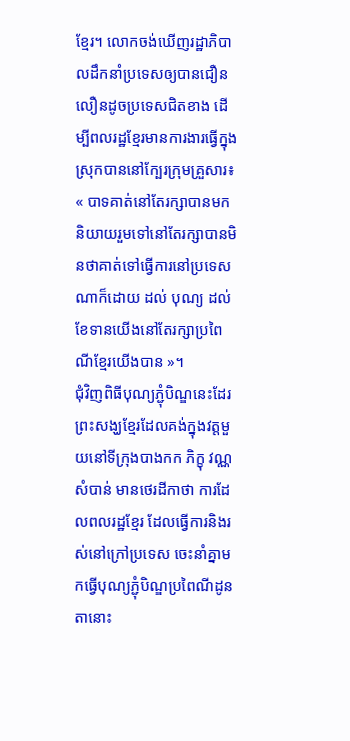ខ្មែរ។ លោកចង់ឃើញរដ្ឋាភិបាលដឹកនាំប្រទេសឲ្យបានជឿនលឿនដូចប្រទេសជិតខាង ដើម្បីពលរដ្ឋខ្មែរមានការងារធ្វើក្នុងស្រុកបាននៅក្បែរក្រុមគ្រួសារ៖ « បាទគាត់នៅតែរក្សាបានមក និយាយរួមទៅនៅតែរក្សាបានមិនថាគាត់ទៅធ្វើការនៅប្រទេសណាក៏ដោយ ដល់ បុណ្យ ដល់ខែទានយើងនៅតែរក្សាប្រពៃណីខ្មែរយើងបាន »។
ជុំវិញពិធីបុណ្យភ្ជុំបិណ្ឌនេះដែរ ព្រះសង្ឃខ្មែរដែលគង់ក្នុងវត្តមួយនៅទីក្រុងបាងកក ភិក្ខុ វណ្ណ សំបាន់ មានថេរដីកាថា ការដែលពលរដ្ឋខ្មែរ ដែលធ្វើការនិងរស់នៅក្រៅប្រទេស ចេះនាំគ្នាមកធ្វើបុណ្យភ្ជុំបិណ្ឌប្រពៃណីដូនតានោះ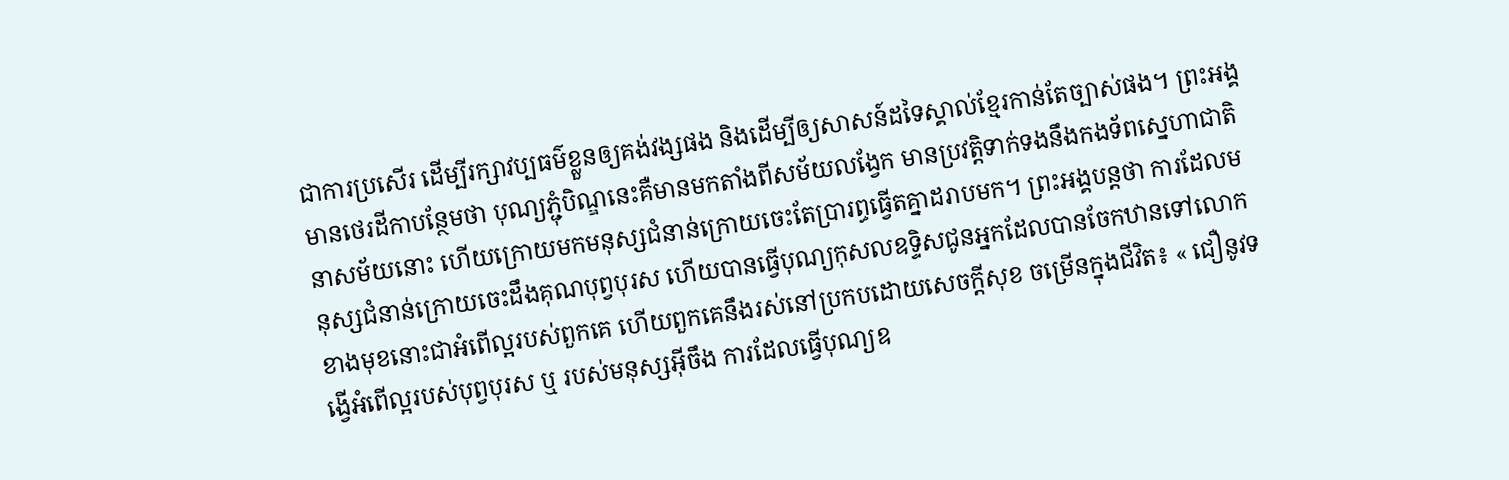ជាការប្រសើរ ដើម្បីរក្សាវប្បធម៌ខ្លួនឲ្យគង់វង្សផង និងដើម្បីឲ្យសាសន៍ដទៃស្គាល់ខ្មែរកាន់តែច្បាស់ផង។ ព្រះអង្គមានថេរដីកាបន្ថែមថា បុណ្យភ្ជុំបិណ្ឌនេះគឺមានមកតាំងពីសម័យលង្វែក មានប្រវត្តិទាក់ទងនឹងកងទ័ពស្នេហាជាតិនាសម័យនោះ ហើយក្រោយមកមនុស្សជំនាន់ក្រោយចេះតែប្រារព្ធធ្វើតគ្នាដរាបមក។ ព្រះអង្គបន្តថា ការដែលមនុស្សជំនាន់ក្រោយចេះដឹងគុណបុព្វបុរស ហើយបានធ្វើបុណ្យកុសលឧទ្ទិសជូនអ្នកដែលបានចែកឋានទៅលោកខាងមុខនោះជាអំពើល្អរបស់ពួកគេ ហើយពួកគេនឹងរស់នៅប្រកបដោយសេចក្ដីសុខ ចម្រើនក្នុងជីវិត៖ « ជឿនូវទង្វើអំពើល្អរបស់បុព្វបុរស ឬ របស់មនុស្សអ៊ីចឹង ការដែលធ្វើបុណ្យឧ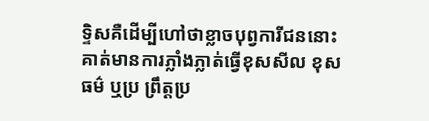ទ្ទិសគឺដើម្បីហៅថាខ្លាចបុព្វការីជននោះគាត់មានការភ្លាំងភ្លាត់ធ្វើខុសសីល ខុសធម៌ ឬប្រ ព្រឹត្តប្រ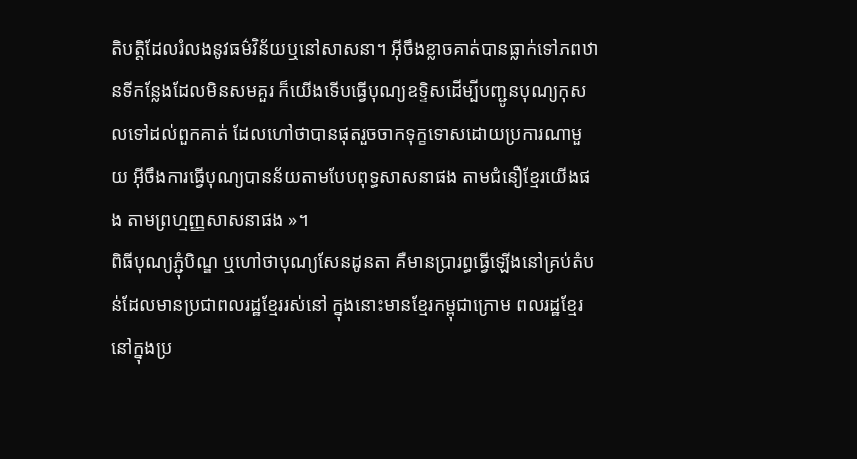តិបត្តិដែលរំលងនូវធម៌វិន័យឬនៅសាសនា។ អ៊ីចឹងខ្លាចគាត់បានធ្លាក់ទៅភពឋានទីកន្លែងដែលមិនសមគួរ ក៏យើងទើបធ្វើបុណ្យឧទ្ទិសដើម្បីបញ្ជូនបុណ្យកុសលទៅដល់ពួកគាត់ ដែលហៅថាបានផុតរួចចាកទុក្ខទោសដោយប្រការណាមួយ អ៊ីចឹងការធ្វើបុណ្យបានន័យតាមបែបពុទ្ធសាសនាផង តាមជំនឿខ្មែរយើងផង តាមព្រហ្មញ្ញសាសនាផង »។
ពិធីបុណ្យភ្ជុំបិណ្ឌ ឬហៅថាបុណ្យសែនដូនតា គឺមានប្រារព្ធធ្វើឡើងនៅគ្រប់តំបន់ដែលមានប្រជាពលរដ្ឋខ្មែររស់នៅ ក្នុងនោះមានខ្មែរកម្ពុជាក្រោម ពលរដ្ឋខ្មែរនៅក្នុងប្រ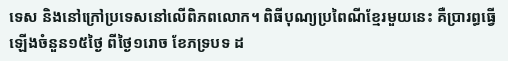ទេស និងនៅក្រៅប្រទេសនៅលើពិភពលោក។ ពិធីបុណ្យប្រពៃណីខ្មែរមួយនេះ គឺប្រារព្ធធ្វើឡើងចំនួន១៥ថ្ងៃ ពីថ្ងៃ១រោច ខែភទ្របទ ដ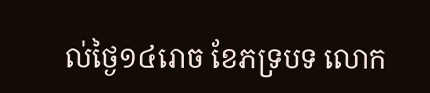ល់ថ្ងៃ១៤រោច ខែភទ្របទ លោក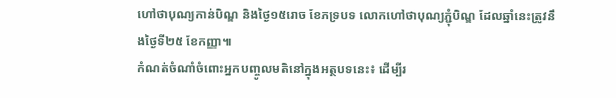ហៅថាបុណ្យកាន់បិណ្ឌ និងថ្ងៃ១៥រោច ខែភទ្របទ លោកហៅថាបុណ្យភ្ជុំបិណ្ឌ ដែលឆ្នាំនេះត្រូវនឹងថ្ងៃទី២៥ ខែកញ្ញា៕
កំណត់ចំណាំចំពោះអ្នកបញ្ចូលមតិនៅក្នុងអត្ថបទនេះ៖ ដើម្បីរ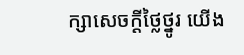ក្សាសេចក្ដីថ្លៃថ្នូរ យើង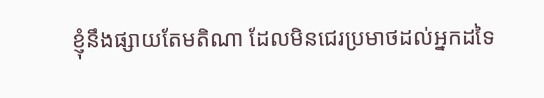ខ្ញុំនឹងផ្សាយតែមតិណា ដែលមិនជេរប្រមាថដល់អ្នកដទៃ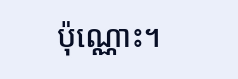ប៉ុណ្ណោះ។